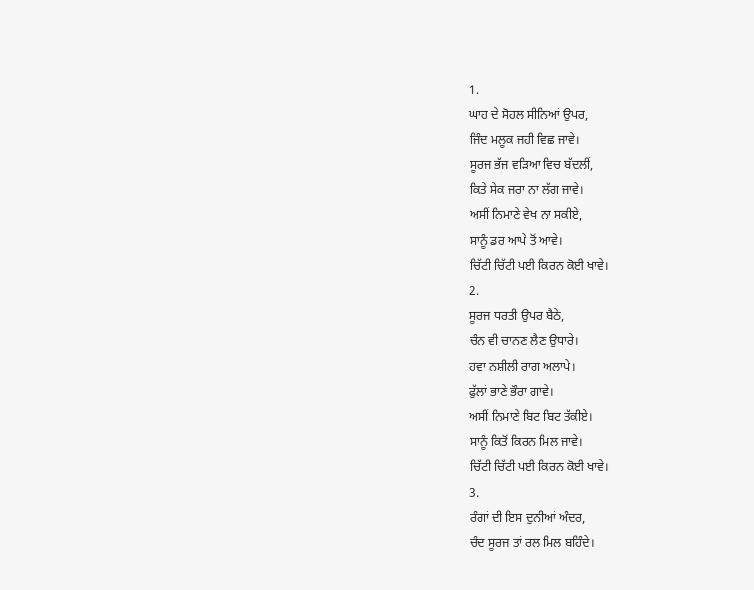1.
ਘਾਹ ਦੇ ਸੋਹਲ ਸੀਨਿਆਂ ਉਪਰ,
ਜਿੰਦ ਮਲੂਕ ਜਹੀ ਵਿਛ ਜਾਵੇ।
ਸੂਰਜ ਭੱਜ ਵੜਿਆ ਵਿਚ ਬੱਦਲੀਂ,
ਕਿਤੇ ਸੇਕ ਜਰਾ ਨਾ ਲੱਗ ਜਾਵੇ।
ਅਸੀਂ ਨਿਮਾਣੇ ਵੇਖ ਨਾ ਸਕੀਏ,
ਸਾਨੂੰ ਡਰ ਆਪੇ ਤੋਂ ਆਵੇ।
ਚਿੱਟੀ ਚਿੱਟੀ ਪਈ ਕਿਰਨ ਕੋਈ ਖਾਵੇ।
2.
ਸੂਰਜ ਧਰਤੀ ਉਪਰ ਬੈਠੇ,
ਚੰਨ ਵੀ ਚਾਨਣ ਲੈਣ ਉਧਾਰੇ।
ਹਵਾ ਨਸ਼ੀਲੀ ਰਾਗ ਅਲਾਪੇ।
ਫੁੱਲਾਂ ਭਾਣੇ ਭੌਰਾ ਗਾਵੇ।
ਅਸੀਂ ਨਿਮਾਣੇ ਬਿਟ ਬਿਟ ਤੱਕੀਏ।
ਸਾਨੂੰ ਕਿਤੋਂ ਕਿਰਨ ਮਿਲ ਜਾਵੇ।
ਚਿੱਟੀ ਚਿੱਟੀ ਪਈ ਕਿਰਨ ਕੋਈ ਖਾਵੇ।
3.
ਰੰਗਾਂ ਦੀ ਇਸ ਦੁਨੀਆਂ ਅੰਦਰ,
ਚੰਦ ਸੂਰਜ ਤਾਂ ਰਲ ਮਿਲ ਬਹਿੰਦੇ।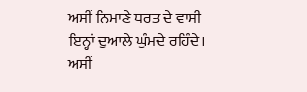ਅਸੀਂ ਨਿਮਾਣੇ ਧਰਤ ਦੇ ਵਾਸੀ
ਇਨ੍ਹਾਂ ਦੁਆਲੇ ਘੁੰਮਦੇ ਰਹਿੰਦੇ।
ਅਸੀਂ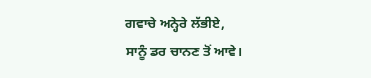ਗਵਾਚੇ ਅਨ੍ਹੇਰੇ ਲੱਭੀਏ,
ਸਾਨੂੰ ਡਰ ਚਾਨਣ ਤੋਂ ਆਵੇ।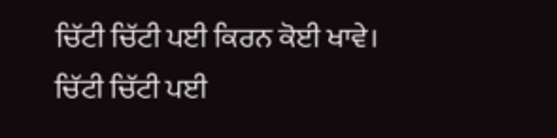ਚਿੱਟੀ ਚਿੱਟੀ ਪਈ ਕਿਰਨ ਕੋਈ ਖਾਵੇ।
ਚਿੱਟੀ ਚਿੱਟੀ ਪਈ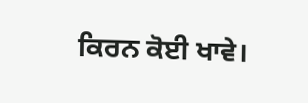ਕਿਰਨ ਕੋਈ ਖਾਵੇ।